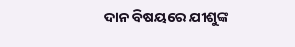ଦାନ ବିଷୟରେ ଯୀଶୁଙ୍କ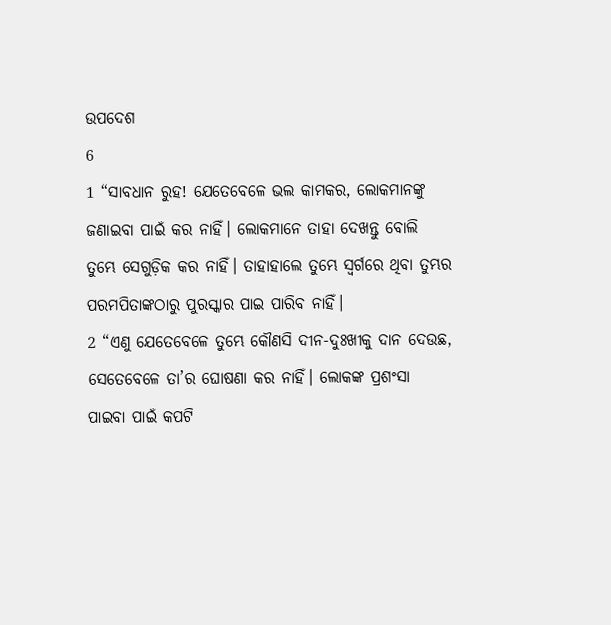ଉପଦେଶ
6
1 “ସାବଧାନ ରୁହ! ଯେତେବେଳେ ଭଲ କାମକର, ଲୋକମାନଙ୍କୁ ଜଣାଇବା ପାଇଁ କର ନାହିଁ। ଲୋକମାନେ ତାହା ଦେଖନ୍ତୁ ବୋଲି ତୁମ୍ଭେ ସେଗୁଡ଼ିକ କର ନାହିଁ। ତାହାହାଲେ ତୁମ୍ଭେ ସ୍ୱର୍ଗରେ ଥିବା ତୁମ୍ଭର ପରମପିତାଙ୍କଠାରୁ ପୁରସ୍କାର ପାଇ ପାରିବ ନାହିଁ।
2 “ଏଣୁ ଯେତେବେଳେ ତୁମ୍ଭେ କୌଣସି ଦୀନ-ଦୁଃଖୀକୁ ଦାନ ଦେଉଛ, ସେତେବେଳେ ତା’ର ଘୋଷଣା କର ନାହିଁ। ଲୋକଙ୍କ ପ୍ରଶଂସା ପାଇବା ପାଇଁ କପଟି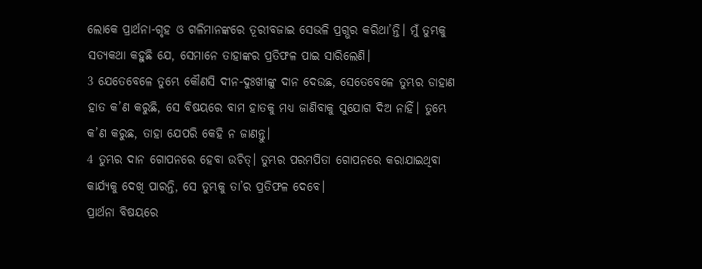ଲୋକେ ପ୍ରାର୍ଥନା-ଗୃହ ଓ ଗଳିମାନଙ୍କରେ ତୂରୀବଜାଇ ସେଭଳି ପ୍ରଗ୍ଭର କରିଥା’ନ୍ତି। ମୁଁ ତୁମ୍ଭକୁ ସତ୍ୟକଥା କହୁଛି ଯେ, ସେମାନେ ତାହାଙ୍କର ପ୍ରତିଫଳ ପାଇ ସାରିଲେଣି।
3 ଯେତେବେଳେ ତୁମ୍ଭେ କୌଣସି ଦୀନ-ଦୁଃଖୀଙ୍କୁ ଦାନ ଦେଉଛ, ସେତେବେଳେ ତୁମ୍ଭର ଡାହାଣ ହାତ କ’ଣ କରୁଛି, ସେ ବିଷୟରେ ବାମ ହାତକୁ ମଧ୍ୟ ଜାଣିବାକୁ ସୁଯୋଗ ଦିଅ ନାହିଁ। ତୁମ୍ଭେ କ’ଣ କରୁଛ, ତାହା ଯେପରି କେହି ନ ଜାଣନ୍ତୁ।
4 ତୁମ୍ଭର ଦାନ ଗୋପନରେ ହେବା ଉଚିତ୍। ତୁମ୍ଭର ପରମପିତା ଗୋପନରେ କରାଯାଇଥିବା କାର୍ଯ୍ୟକୁ ଦେଖି ପାରନ୍ତି, ସେ ତୁମ୍ଭକୁ ତା’ର ପ୍ରତିଫଳ ଦେବେ।
ପ୍ରାର୍ଥନା ବିଷୟରେ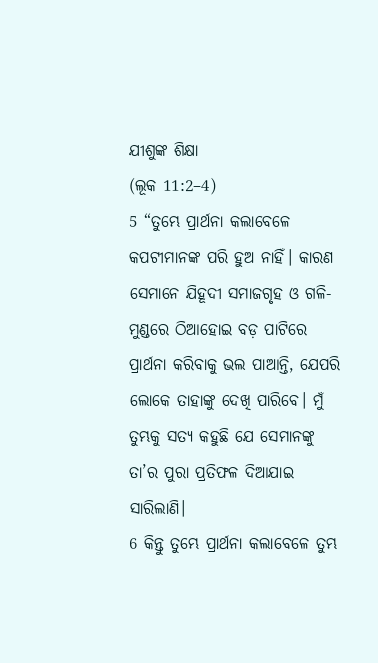ଯୀଶୁଙ୍କ ଶିକ୍ଷା
(ଲୂକ 11:2–4)
5 “ତୁମ୍ଭେ ପ୍ରାର୍ଥନା କଲାବେଳେ କପଟୀମାନଙ୍କ ପରି ହୁଅ ନାହିଁ। କାରଣ ସେମାନେ ଯିହୂଦୀ ସମାଜଗୃହ ଓ ଗଳି-ମୁଣ୍ଡରେ ଠିଆହୋଇ ବଡ଼ ପାଟିରେ ପ୍ରାର୍ଥନା କରିବାକୁ ଭଲ ପାଆନ୍ତି, ଯେପରି ଲୋକେ ତାହାଙ୍କୁ ଦେଖି ପାରିବେ। ମୁଁ ତୁମ୍ଭକୁ ସତ୍ୟ କହୁଛି ଯେ ସେମାନଙ୍କୁ ତା’ର ପୁରା ପ୍ରତିଫଳ ଦିଆଯାଇ ସାରିଲାଣି।
6 କିନ୍ତୁ ତୁମ୍ଭେ ପ୍ରାର୍ଥନା କଲାବେଳେ ତୁମ୍ଭ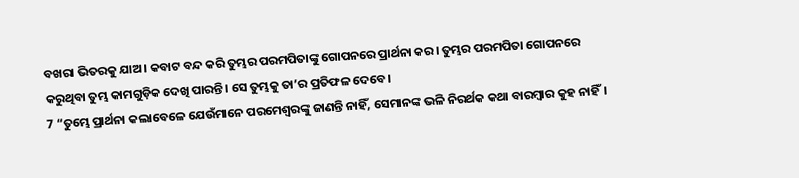ବଖରା ଭିତରକୁ ଯାଅ। କବାଟ ବନ୍ଦ କରି ତୁମ୍ଭର ପରମପିତାଙ୍କୁ ଗୋପନରେ ପ୍ରାର୍ଥନା କର। ତୁମ୍ଭର ପରମପିତା ଗୋପନରେ କରୁଥିବା ତୁମ୍ଭ କାମଗୁଡ଼ିକ ଦେଖି ପାରନ୍ତି। ସେ ତୁମ୍ଭକୁ ତା’ର ପ୍ରତିଫଳ ଦେବେ।
7 “ତୁମ୍ଭେ ପ୍ରାର୍ଥନା କଲାବେଳେ ଯେଉଁମାନେ ପରମେଶ୍ୱରଙ୍କୁ ଜାଣନ୍ତି ନାହିଁ, ସେମାନଙ୍କ ଭଳି ନିରର୍ଥକ କଥା ବାରମ୍ବାର କୁହ ନାହିଁ।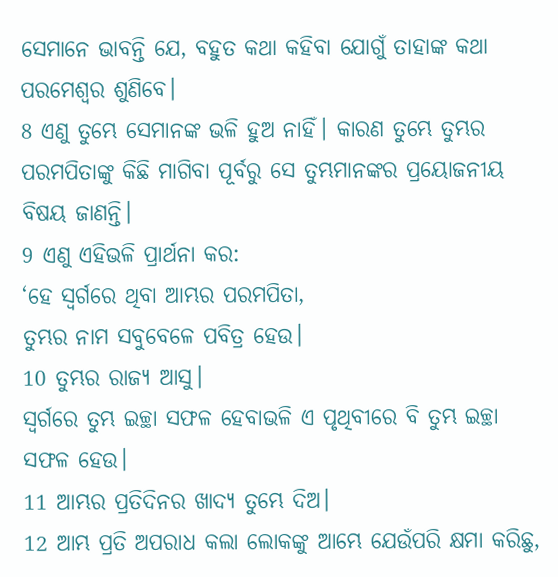ସେମାନେ ଭାବନ୍ତି ଯେ, ବହୁତ କଥା କହିବା ଯୋଗୁଁ ତାହାଙ୍କ କଥା ପରମେଶ୍ୱର ଶୁଣିବେ।
8 ଏଣୁ ତୁମ୍ଭେ ସେମାନଙ୍କ ଭଳି ହୁଅ ନାହିଁ। କାରଣ ତୁମ୍ଭେ ତୁମ୍ଭର ପରମପିତାଙ୍କୁ କିଛି ମାଗିବା ପୂର୍ବରୁ ସେ ତୁମ୍ଭମାନଙ୍କର ପ୍ରୟୋଜନୀୟ ବିଷୟ ଜାଣନ୍ତି।
9 ଏଣୁ ଏହିଭଳି ପ୍ରାର୍ଥନା କର:
‘ହେ ସ୍ୱର୍ଗରେ ଥିବା ଆମ୍ଭର ପରମପିତା,
ତୁମ୍ଭର ନାମ ସବୁବେଳେ ପବିତ୍ର ହେଉ।
10 ତୁମ୍ଭର ରାଜ୍ୟ ଆସୁ।
ସ୍ୱର୍ଗରେ ତୁମ୍ଭ ଇଚ୍ଛା ସଫଳ ହେବାଭଳି ଏ ପୃଥିବୀରେ ବି ତୁମ୍ଭ ଇଚ୍ଛା ସଫଳ ହେଉ।
11 ଆମ୍ଭର ପ୍ରତିଦିନର ଖାଦ୍ୟ ତୁମ୍ଭେ ଦିଅ।
12 ଆମ୍ଭ ପ୍ରତି ଅପରାଧ କଲା ଲୋକଙ୍କୁ ଆମ୍ଭେ ଯେଉଁପରି କ୍ଷମା କରିଛୁ,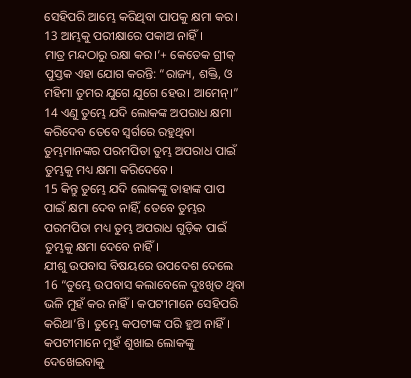ସେହିପରି ଆମ୍ଭେ କରିଥିବା ପାପକୁ କ୍ଷମା କର।
13 ଆମ୍ଭକୁ ପରୀକ୍ଷାରେ ପକାଅ ନାହିଁ।
ମାତ୍ର ମନ୍ଦଠାରୁ ରକ୍ଷା କର।’+ କେତେକ ଗ୍ରୀକ୍ ପୁସ୍ତକ ଏହା ଯୋଗ କରନ୍ତି: “ରାଜ୍ୟ, ଶକ୍ତି, ଓ ମହିମା ତୁମର ଯୁଗେ ଯୁଗେ ହେଉ। ଆମେନ୍।”
14 ଏଣୁ ତୁମ୍ଭେ ଯଦି ଲୋକଙ୍କ ଅପରାଧ କ୍ଷମା କରିଦେବ ତେବେ ସ୍ୱର୍ଗରେ ରହୁଥିବା ତୁମ୍ଭମାନଙ୍କର ପରମପିତା ତୁମ୍ଭ ଅପରାଧ ପାଇଁ ତୁମ୍ଭକୁ ମଧ୍ୟ କ୍ଷମା କରିଦେବେ।
15 କିନ୍ତୁ ତୁମ୍ଭେ ଯଦି ଲୋକଙ୍କୁ ତାହାଙ୍କ ପାପ ପାଇଁ କ୍ଷମା ଦେବ ନାହିଁ, ତେବେ ତୁମ୍ଭର ପରମପିତା ମଧ୍ୟ ତୁମ୍ଭ ଅପରାଧ ଗୁଡ଼ିକ ପାଇଁ ତୁମ୍ଭକୁ କ୍ଷମା ଦେବେ ନାହିଁ।
ଯୀଶୁ ଉପବାସ ବିଷୟରେ ଉପଦେଶ ଦେଲେ
16 “ତୁମ୍ଭେ ଉପବାସ କଲାବେଳେ ଦୁଃଖିତ ଥିବା ଭଳି ମୁହଁ କର ନାହିଁ। କପଟୀମାନେ ସେହିପରି କରିଥା’ନ୍ତି। ତୁମ୍ଭେ କପଟୀଙ୍କ ପରି ହୁଅ ନାହିଁ। କପଟୀମାନେ ମୁହଁ ଶୁଖାଇ ଲୋକଙ୍କୁ ଦେଖେଇବାକୁ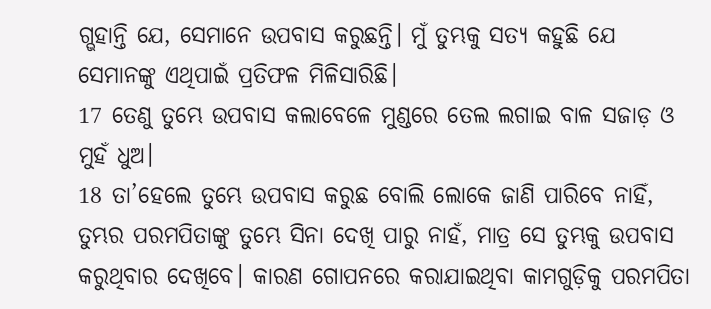ଗ୍ଭହାନ୍ତି ଯେ, ସେମାନେ ଉପବାସ କରୁଛନ୍ତି। ମୁଁ ତୁମ୍ଭକୁ ସତ୍ୟ କହୁଛି ଯେ ସେମାନଙ୍କୁ ଏଥିପାଇଁ ପ୍ରତିଫଳ ମିଳିସାରିଛି।
17 ତେଣୁ ତୁମ୍ଭେ ଉପବାସ କଲାବେଳେ ମୁଣ୍ଡରେ ତେଲ ଲଗାଇ ବାଳ ସଜାଡ଼ ଓ ମୁହଁ ଧୁଅ।
18 ତା’ହେଲେ ତୁମ୍ଭେ ଉପବାସ କରୁଛ ବୋଲି ଲୋକେ ଜାଣି ପାରିବେ ନାହିଁ, ତୁମ୍ଭର ପରମପିତାଙ୍କୁ ତୁମ୍ଭେ ସିନା ଦେଖି ପାରୁ ନାହଁ, ମାତ୍ର ସେ ତୁମ୍ଭକୁ ଉପବାସ କରୁଥିବାର ଦେଖିବେ। କାରଣ ଗୋପନରେ କରାଯାଇଥିବା କାମଗୁଡ଼ିକୁ ପରମପିତା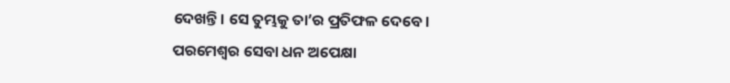ଦେଖନ୍ତି। ସେ ତୁମ୍ଭକୁ ତା’ର ପ୍ରତିଫଳ ଦେବେ।
ପରମେଶ୍ୱର ସେବା ଧନ ଅପେକ୍ଷା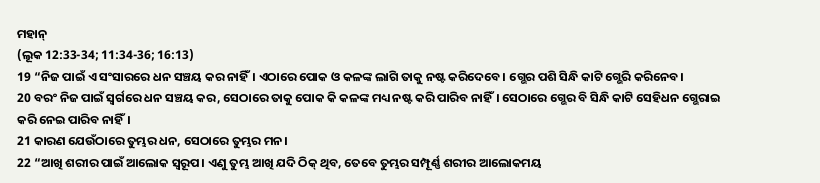ମହାନ୍
(ଲୂକ 12:33-34; 11:34-36; 16:13)
19 “ନିଜ ପାଇଁ ଏ ସଂସାରରେ ଧନ ସଞ୍ଚୟ କର ନାହିଁ। ଏଠାରେ ପୋକ ଓ କଳଙ୍କ ଲାଗି ତାକୁ ନଷ୍ଟ କରିଦେବେ। ଗ୍ଭେର ପଶି ସିନ୍ଧି କାଟି ଗ୍ଭେରି କରିନେବ।
20 ବରଂ ନିଜ ପାଇଁ ସ୍ୱର୍ଗରେ ଧନ ସଞ୍ଚୟ କର, ସେଠାରେ ତାକୁ ପୋକ କି କଳଙ୍କ ମଧ୍ୟ ନଷ୍ଟ କରି ପାରିବ ନାହିଁ। ସେଠାରେ ଗ୍ଭେର ବି ସିନ୍ଧି କାଟି ସେହିଧନ ଗ୍ଭେରାଇ କରି ନେଇ ପାରିବ ନାହିଁ।
21 କାରଣ ଯେଉଁଠାରେ ତୁମ୍ଭର ଧନ, ସେଠାରେ ତୁମ୍ଭର ମନ।
22 “ଆଖି ଶରୀର ପାଇଁ ଆଲୋକ ସ୍ୱରୂପ। ଏଣୁ ତୁମ୍ଭ ଆଖି ଯଦି ଠିକ୍ ଥିବ, ତେବେ ତୁମ୍ଭର ସମ୍ପୂର୍ଣ୍ଣ ଶରୀର ଆଲୋକମୟ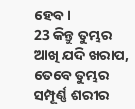ହେବ।
23 କିନ୍ତୁ ତୁମ୍ଭର ଆଖି ଯଦି ଖରାପ, ତେବେ ତୁମ୍ଭର ସମ୍ପୂର୍ଣ୍ଣ ଶରୀର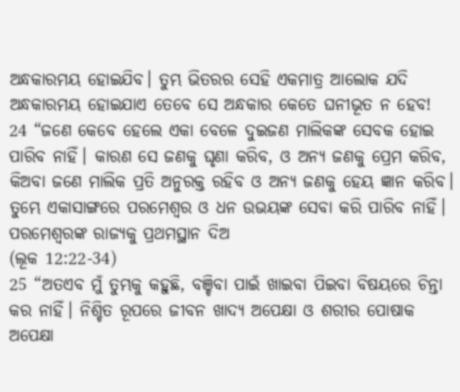ଅନ୍ଧକାରମୟ ହୋଇଯିବ। ତୁମ୍ଭ ଭିତରର ସେହି ଏକମାତ୍ର ଆଲୋକ ଯଦି ଅନ୍ଧକାରମୟ ହୋଇଯାଏ ତେବେ ସେ ଅନ୍ଧକାର କେତେ ଘନୀଭୂତ ନ ହେବ!
24 “ଜଣେ କେବେ ହେଲେ ଏକା ବେଳେ ଦୁଇଜଣ ମାଲିକଙ୍କ ସେବକ ହୋଇ ପାରିବ ନାହିଁ। କାରଣ ସେ ଜଣକୁ ଘୃଣା କରିବ, ଓ ଅନ୍ୟ ଜଣକୁ ପ୍ରେମ କରିବ, କିଅବା ଜଣେ ମାଲିକ ପ୍ରତି ଅନୁରକ୍ତ ରହିବ ଓ ଅନ୍ୟ ଜଣକୁ ହେୟ ଜ୍ଞାନ କରିବ। ତୁମ୍ଭେ ଏକାସାଙ୍ଗରେ ପରମେଶ୍ୱର ଓ ଧନ ଉଭୟଙ୍କ ସେବା କରି ପାରିବ ନାହିଁ।
ପରମେଶ୍ୱରଙ୍କ ରାଜ୍ୟକୁ ପ୍ରଥମସ୍ଥାନ ଦିଅ
(ଲୂକ 12:22-34)
25 “ଅତଏବ ମୁଁ ତୁମ୍ଭକୁ କହୁଛି, ବଞ୍ଚିବା ପାଇଁ ଖାଇବା ପିଇବା ବିଷୟରେ ଚିନ୍ତା କର ନାହିଁ। ନିଶ୍ଚିତ ରୂପରେ ଜୀବନ ଖାଦ୍ୟ ଅପେକ୍ଷା ଓ ଶରୀର ପୋଷାକ ଅପେକ୍ଷା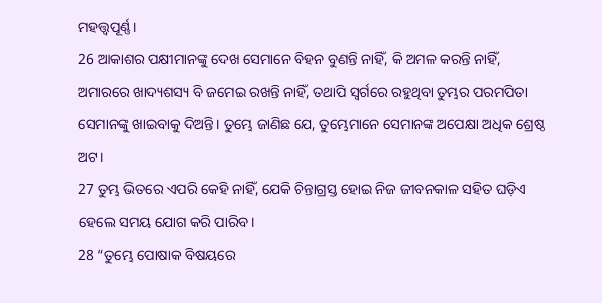ମହତ୍ତ୍ୱପୂର୍ଣ୍ଣ।
26 ଆକାଶର ପକ୍ଷୀମାନଙ୍କୁ ଦେଖ ସେମାନେ ବିହନ ବୁଣନ୍ତି ନାହିଁ, କି ଅମଳ କରନ୍ତି ନାହିଁ, ଅମାରରେ ଖାଦ୍ୟଶସ୍ୟ ବି ଜମେଇ ରଖନ୍ତି ନାହିଁ, ତଥାପି ସ୍ୱର୍ଗରେ ରହୁଥିବା ତୁମ୍ଭର ପରମପିତା ସେମାନଙ୍କୁ ଖାଇବାକୁ ଦିଅନ୍ତି। ତୁମ୍ଭେ ଜାଣିଛ ଯେ, ତୁମ୍ଭେମାନେ ସେମାନଙ୍କ ଅପେକ୍ଷା ଅଧିକ ଶ୍ରେଷ୍ଠ ଅଟ।
27 ତୁମ୍ଭ ଭିତରେ ଏପରି କେହି ନାହିଁ, ଯେକି ଚିନ୍ତାଗ୍ରସ୍ତ ହୋଇ ନିଜ ଜୀବନକାଳ ସହିତ ଘଡ଼ିଏ ହେଲେ ସମୟ ଯୋଗ କରି ପାରିବ।
28 “ତୁମ୍ଭେ ପୋଷାକ ବିଷୟରେ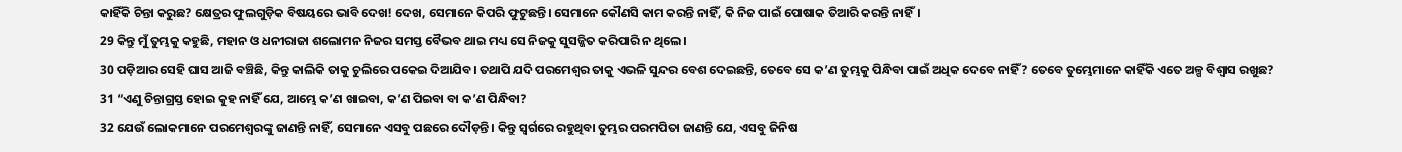କାହିଁକି ଚିନ୍ତା କରୁଛ? କ୍ଷେତ୍ରର ଫୁଲଗୁଡ଼ିକ ବିଷୟରେ ଭାବି ଦେଖ! ଦେଖ, ସେମାନେ କିପରି ଫୁଟୁଛନ୍ତି। ସେମାନେ କୌଣସି କାମ କରନ୍ତି ନାହିଁ, କି ନିଜ ପାଇଁ ପୋଷାକ ତିଆରି କରନ୍ତି ନାହିଁ।
29 କିନ୍ତୁ ମୁଁ ତୁମ୍ଭକୁ କହୁଛି, ମହାନ ଓ ଧନୀରାଜା ଶଲୋମନ ନିଜର ସମସ୍ତ ବୈଭବ ଥାଇ ମଧ୍ୟ ସେ ନିଜକୁ ସୁସଜ୍ଜିତ କରିପାରି ନ ଥିଲେ।
30 ପଡ଼ିଆର ସେହି ଘାସ ଆଜି ବଞ୍ଚିଛି, କିନ୍ତୁ କାଲିକି ତାକୁ ଚୁଲିରେ ପକେଇ ଦିଆଯିବ। ତଥାପି ଯଦି ପରମେଶ୍ୱର ତାକୁ ଏଭଳି ସୁନ୍ଦର ବେଶ ଦେଇଛନ୍ତି, ତେବେ ସେ କ’ଣ ତୁମ୍ଭକୁ ପିନ୍ଧିବା ପାଇଁ ଅଧିକ ଦେବେ ନାହିଁ? ତେବେ ତୁମ୍ଭେମାନେ କାହିଁକି ଏତେ ଅଳ୍ପ ବିଶ୍ୱାସ ରଖୁଛ?
31 “ଏଣୁ ଚିନ୍ତାଗ୍ରସ୍ତ ହୋଇ କୁହ ନାହିଁ ଯେ, ଆମ୍ଭେ କ’ଣ ଖାଇବା, କ’ଣ ପିଇବା ବା କ’ଣ ପିନ୍ଧିବା?
32 ଯେଉଁ ଲୋକମାନେ ପରମେଶ୍ୱରଙ୍କୁ ଜାଣନ୍ତି ନାହିଁ, ସେମାନେ ଏସବୁ ପଛରେ ଦୌଡ଼ନ୍ତି। କିନ୍ତୁ ସ୍ୱର୍ଗରେ ରହୁଥିବା ତୁମ୍ଭର ପରମପିତା ଜାଣନ୍ତି ଯେ, ଏସବୁ ଜିନିଷ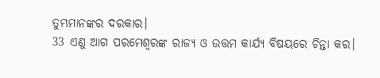ତୁମ୍ଭମାନଙ୍କର ଦରକାର।
33 ଏଣୁ ଆଗ ପରମେଶ୍ୱରଙ୍କ ରାଜ୍ୟ ଓ ଉତ୍ତମ କାର୍ଯ୍ୟ ବିଷୟରେ ଚିନ୍ତା କର।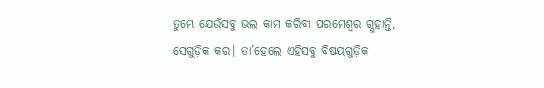ତୁମ୍ଭେ ଯେଉଁସବୁ ଭଲ କାମ କରିବା ପରମେଶ୍ୱର ଗ୍ଭହାନ୍ତି, ସେଗୁଡ଼ିକ କର। ତା’ହେଲେ ଏହିସବୁ ବିଷୟଗୁଡ଼ିକ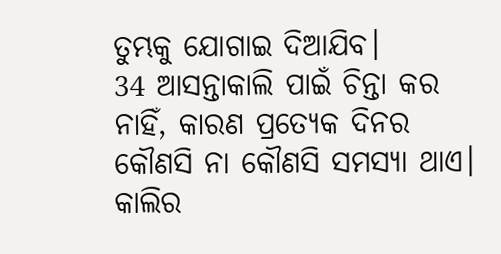ତୁମ୍ଭକୁ ଯୋଗାଇ ଦିଆଯିବ।
34 ଆସନ୍ତାକାଲି ପାଇଁ ଚିନ୍ତା କର ନାହିଁ, କାରଣ ପ୍ରତ୍ୟେକ ଦିନର କୌଣସି ନା କୌଣସି ସମସ୍ୟା ଥାଏ। କାଲିର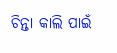ଚିନ୍ତା କାଲି ପାଇଁ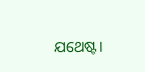ଯଥେଷ୍ଟ।